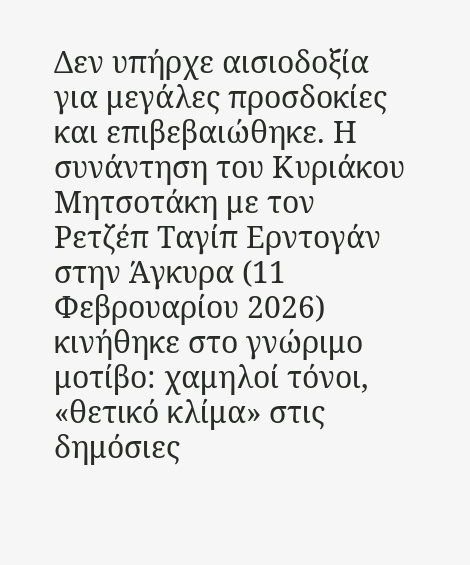Δεν υπήρχε αισιοδοξία για μεγάλες προσδοκίες και επιβεβαιώθηκε. Η συνάντηση του Κυριάκου Μητσοτάκη με τον Ρετζέπ Ταγίπ Ερντογάν στην Άγκυρα (11 Φεβρουαρίου 2026) κινήθηκε στο γνώριμο μοτίβο: χαμηλοί τόνοι, «θετικό κλίμα» στις δημόσιες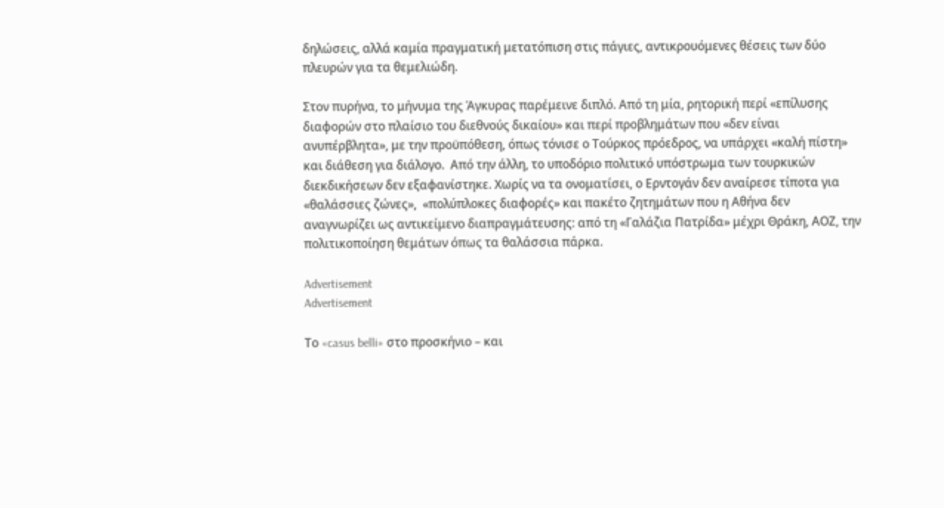δηλώσεις, αλλά καμία πραγματική μετατόπιση στις πάγιες, αντικρουόμενες θέσεις των δύο πλευρών για τα θεμελιώδη.

Στον πυρήνα, το μήνυμα της Άγκυρας παρέμεινε διπλό. Από τη μία, ρητορική περί «επίλυσης διαφορών στο πλαίσιο του διεθνούς δικαίου» και περί προβλημάτων που «δεν είναι ανυπέρβλητα», με την προϋπόθεση, όπως τόνισε ο Τούρκος πρόεδρος, να υπάρχει «καλή πίστη» και διάθεση για διάλογο.  Από την άλλη, το υποδόριο πολιτικό υπόστρωμα των τουρκικών διεκδικήσεων δεν εξαφανίστηκε. Χωρίς να τα ονοματίσει, ο Ερντογάν δεν αναίρεσε τίποτα για  «θαλάσσιες ζώνες»,  «πολύπλοκες διαφορές» και πακέτο ζητημάτων που η Αθήνα δεν αναγνωρίζει ως αντικείμενο διαπραγμάτευσης: από τη «Γαλάζια Πατρίδα» μέχρι Θράκη, ΑΟΖ, την πολιτικοποίηση θεμάτων όπως τα θαλάσσια πάρκα.

Advertisement
Advertisement

Το «casus belli» στο προσκήνιο – και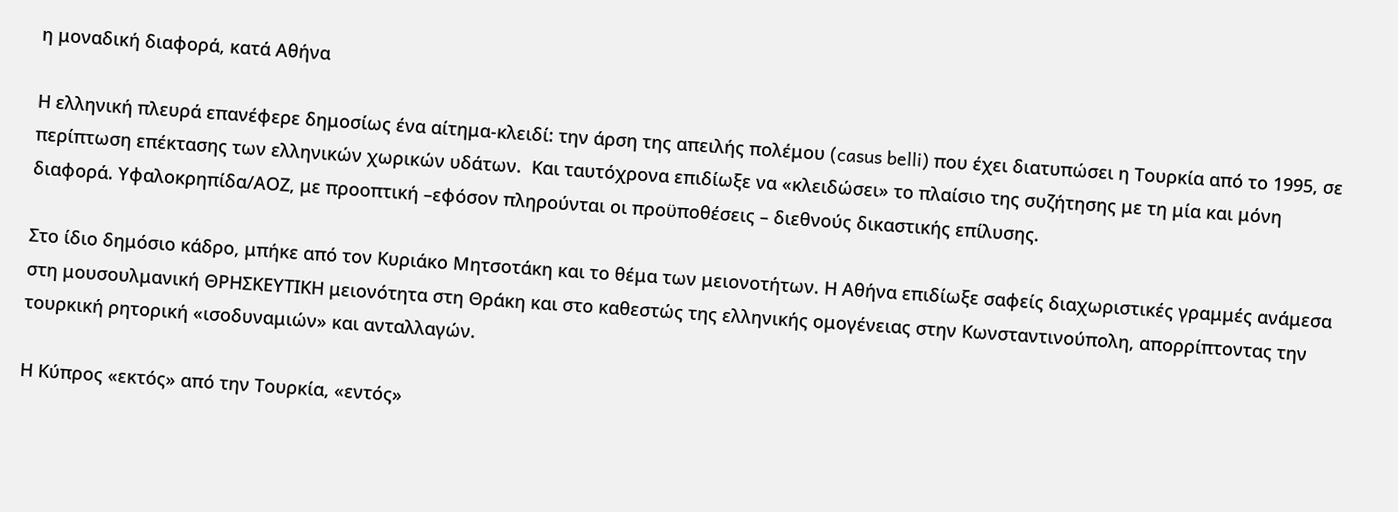η μοναδική διαφορά, κατά Αθήνα

Η ελληνική πλευρά επανέφερε δημοσίως ένα αίτημα-κλειδί: την άρση της απειλής πολέμου (casus belli) που έχει διατυπώσει η Τουρκία από το 1995, σε περίπτωση επέκτασης των ελληνικών χωρικών υδάτων.  Και ταυτόχρονα επιδίωξε να «κλειδώσει» το πλαίσιο της συζήτησης με τη μία και μόνη διαφορά. Υφαλοκρηπίδα/ΑΟΖ, με προοπτική –εφόσον πληρούνται οι προϋποθέσεις – διεθνούς δικαστικής επίλυσης.

Στο ίδιο δημόσιο κάδρο, μπήκε από τον Κυριάκο Μητσοτάκη και το θέμα των μειονοτήτων. Η Αθήνα επιδίωξε σαφείς διαχωριστικές γραμμές ανάμεσα στη μουσουλμανική ΘΡΗΣΚΕΥΤΙΚΗ μειονότητα στη Θράκη και στο καθεστώς της ελληνικής ομογένειας στην Κωνσταντινούπολη, απορρίπτοντας την τουρκική ρητορική «ισοδυναμιών» και ανταλλαγών.

Η Κύπρος «εκτός» από την Τουρκία, «εντός»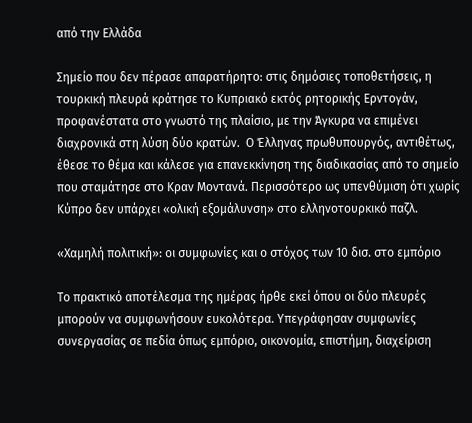από την Ελλάδα

Σημείο που δεν πέρασε απαρατήρητο: στις δημόσιες τοποθετήσεις, η τουρκική πλευρά κράτησε το Κυπριακό εκτός ρητορικής Ερντογάν, προφανέστατα στο γνωστό της πλαίσιο, με την Άγκυρα να επιμένει διαχρονικά στη λύση δύο κρατών.  Ο Έλληνας πρωθυπουργός, αντιθέτως, έθεσε το θέμα και κάλεσε για επανεκκίνηση της διαδικασίας από το σημείο που σταμάτησε στο Κραν Μοντανά. Περισσότερο ως υπενθύμιση ότι χωρίς Κύπρο δεν υπάρχει «ολική εξομάλυνση» στο ελληνοτουρκικό παζλ.

«Χαμηλή πολιτική»: οι συμφωνίες και ο στόχος των 10 δισ. στο εμπόριο

Το πρακτικό αποτέλεσμα της ημέρας ήρθε εκεί όπου οι δύο πλευρές μπορούν να συμφωνήσουν ευκολότερα. Υπεγράφησαν συμφωνίες συνεργασίας σε πεδία όπως εμπόριο, οικονομία, επιστήμη, διαχείριση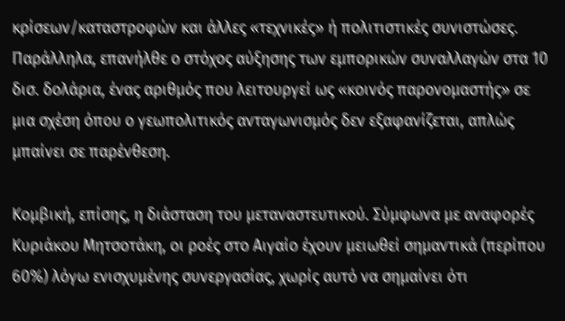κρίσεων/καταστροφών και άλλες «τεχνικές» ή πολιτιστικές συνιστώσες.  Παράλληλα, επανήλθε ο στόχος αύξησης των εμπορικών συναλλαγών στα 10 δισ. δολάρια, ένας αριθμός που λειτουργεί ως «κοινός παρονομαστής» σε μια σχέση όπου ο γεωπολιτικός ανταγωνισμός δεν εξαφανίζεται, απλώς μπαίνει σε παρένθεση.

Κομβική, επίσης, η διάσταση του μεταναστευτικού. Σύμφωνα με αναφορές Κυριάκου Μητσοτάκη, οι ροές στο Αιγαίο έχουν μειωθεί σημαντικά (περίπου 60%) λόγω ενισχυμένης συνεργασίας, χωρίς αυτό να σημαίνει ότι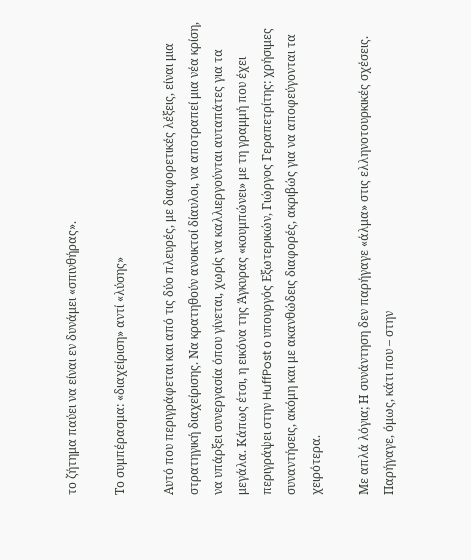το ζήτημα παύει να είναι εν δυνάμει «σπινθήρας».

Το συμπέρασμα: «διαχείριση» αντί «λύσης»

Αυτό που περιγράφεται και από τις δύο πλευρές, με διαφορετικές λέξεις, είναι μια στρατηγική διαχείρισης. Να κρατηθούν ανοικτοί δίαυλοι, να αποτραπεί μια νέα κρίση, να υπάρξει συνεργασία όπου γίνεται, χωρίς να καλλιεργούνται αυταπάτες για τα μεγάλα. Κάπως έτσι, η εικόνα της Άγκυρας «κουμπώνει» με τη γραμμή που έχει περιγράψει στην HuffPost ο υπουργός Εξωτερικών, Γιώργος Γεραπετρίτης: χρήσιμες συναντήσεις, ακόμη και με ακανθώδεις διαφορές, ακριβώς για να αποφεύγονται τα χειρότερα.

Με απλά λόγια; Η συνάντηση δεν παρήγαγε «άλμα» στις ελληνοτουρκικές σχέσεις. Παρήγαγε, όμως, κάτι που – στην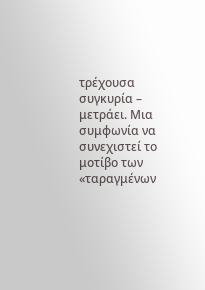τρέχουσα συγκυρία – μετράει. Μια συμφωνία να συνεχιστεί το μοτίβο των «ταραγμένων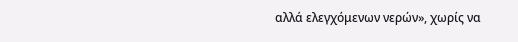αλλά ελεγχόμενων νερών», χωρίς να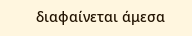διαφαίνεται άμεσα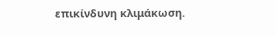επικίνδυνη κλιμάκωση.